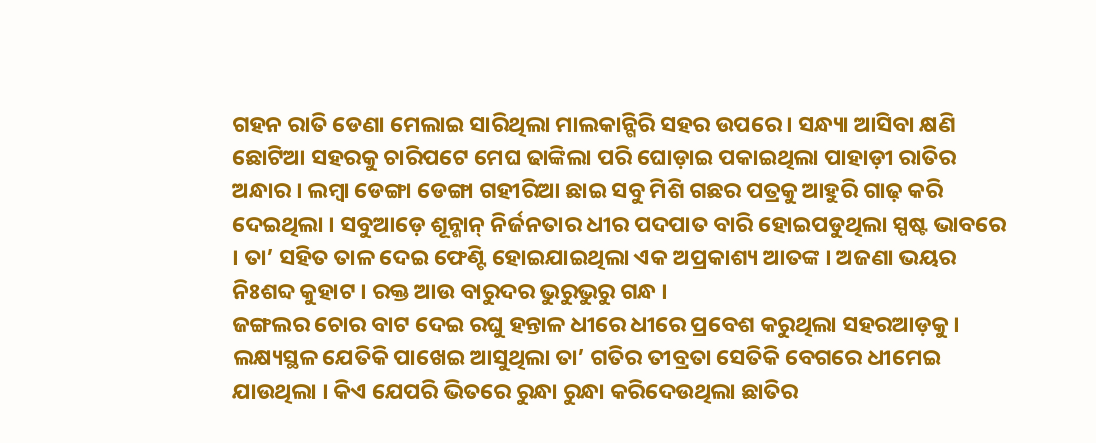ଗହନ ରାତି ଡେଣା ମେଲାଇ ସାରିଥିଲା ମାଲକାନ୍ଗିରି ସହର ଉପରେ । ସନ୍ଧ୍ୟା ଆସିବା କ୍ଷଣି ଛୋଟିଆ ସହରକୁ ଚାରିପଟେ ମେଘ ଢାଙ୍କିଲା ପରି ଘୋଡ଼ାଇ ପକାଇଥିଲା ପାହାଡ଼ୀ ରାତିର ଅନ୍ଧାର । ଲମ୍ୱା ଡେଙ୍ଗା ଡେଙ୍ଗା ଗହୀରିଆ ଛାଇ ସବୁ ମିଶି ଗଛର ପତ୍ରକୁ ଆହୁରି ଗାଢ଼ କରି ଦେଇଥିଲା । ସବୁଆଡ଼େ ଶୂନ୍ଶାନ୍ ନିର୍ଜନତାର ଧୀର ପଦପାତ ବାରି ହୋଇପଡୁଥିଲା ସ୍ପଷ୍ଟ ଭାବରେ । ତା’ ସହିତ ତାଳ ଦେଇ ଫେଣ୍ଟି ହୋଇଯାଇଥିଲା ଏକ ଅପ୍ରକାଶ୍ୟ ଆତଙ୍କ । ଅଜଣା ଭୟର ନିଃଶବ୍ଦ କୁହାଟ । ରକ୍ତ ଆଉ ବାରୁଦର ଭୁରୁଭୁରୁ ଗନ୍ଧ ।
ଜଙ୍ଗଲର ଚୋର ବାଟ ଦେଇ ରଘୁ ହନ୍ତାଳ ଧୀରେ ଧୀରେ ପ୍ରବେଶ କରୁଥିଲା ସହରଆଡ଼କୁ । ଲକ୍ଷ୍ୟସ୍ଥଳ ଯେତିକି ପାଖେଇ ଆସୁଥିଲା ତା’ ଗତିର ତୀବ୍ରତା ସେତିକି ବେଗରେ ଧୀମେଇ ଯାଉଥିଲା । କିଏ ଯେପରି ଭିତରେ ରୁନ୍ଧା ରୁନ୍ଧା କରିଦେଉଥିଲା ଛାତିର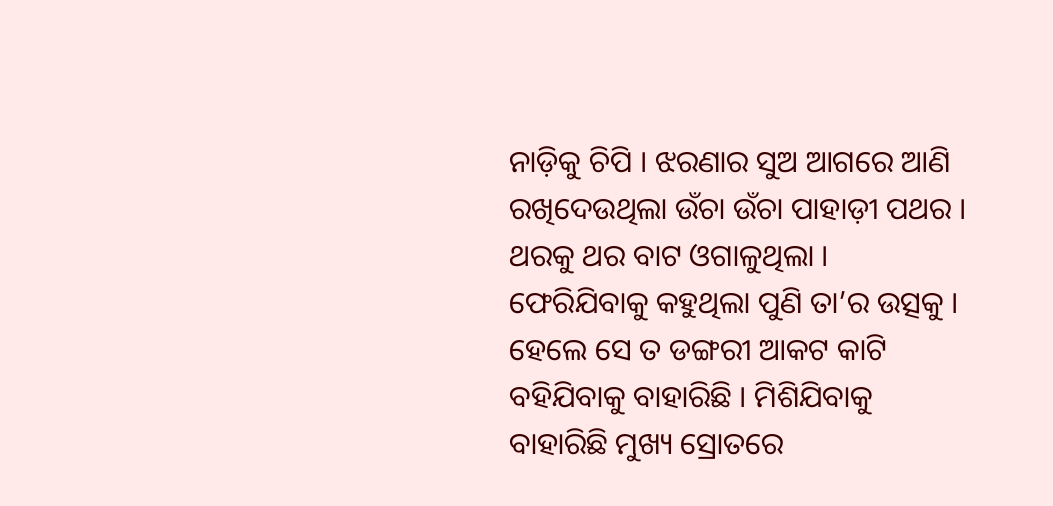ନାଡ଼ିକୁ ଚିପି । ଝରଣାର ସୁଅ ଆଗରେ ଆଣି ରଖିଦେଉଥିଲା ଉଁଚା ଉଁଚା ପାହାଡ଼ୀ ପଥର । ଥରକୁ ଥର ବାଟ ଓଗାଳୁଥିଲା । ଫେରିଯିବାକୁ କହୁଥିଲା ପୁଣି ତା’ର ଉତ୍ସକୁ । ହେଲେ ସେ ତ ଡଙ୍ଗରୀ ଆକଟ କାଟି ବହିଯିବାକୁ ବାହାରିଛି । ମିଶିଯିବାକୁ ବାହାରିଛି ମୁଖ୍ୟ ସ୍ରୋତରେ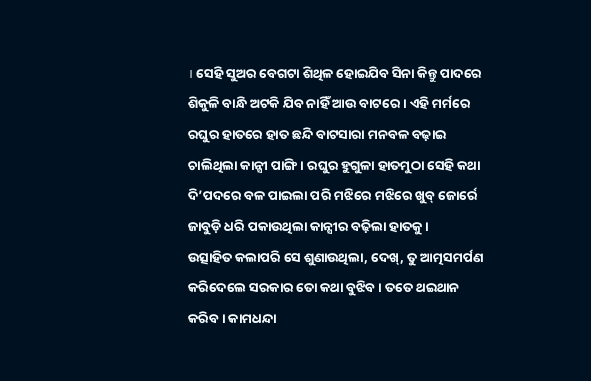। ସେହି ସୁଅର ବେଗଟା ଶିଥିଳ ହୋଇଯିବ ସିନା କିନ୍ତୁ ପାଦରେ ଶିକୁଳି ବାନ୍ଧି ଅଟକି ଯିବ ନାହିଁ ଆଉ ବାଟରେ । ଏହି ମର୍ମରେ ରଘୁର ହାତରେ ହାତ ଛନ୍ଦି ବାଟସାରା ମନବଳ ବଢ଼ାଇ ଚାଲିଥିଲା କାନ୍ସୀ ପାଙ୍ଗି । ରଘୁର ହୁଗୁଳା ହାତମୁଠା ସେହି କଥା ଦି’ପଦରେ ବଳ ପାଇଲା ପରି ମଝିରେ ମଝିରେ ଖୁବ୍ ଜୋର୍ରେ ଜାବୁଡ଼ି ଧରି ପକାଉଥିଲା କାନ୍ସୀର ବଢ଼ିଲା ହାତକୁ ।
ଉତ୍ସାହିତ କଲାପରି ସେ ଶୁଣାଉଥିଲା, ଦେଖ୍, ତୁ ଆତ୍ମସମର୍ପଣ କରିଦେଲେ ସରକାର ତୋ କଥା ବୁଝିବ । ତତେ ଥଇଥାନ କରିବ । କାମଧନ୍ଦା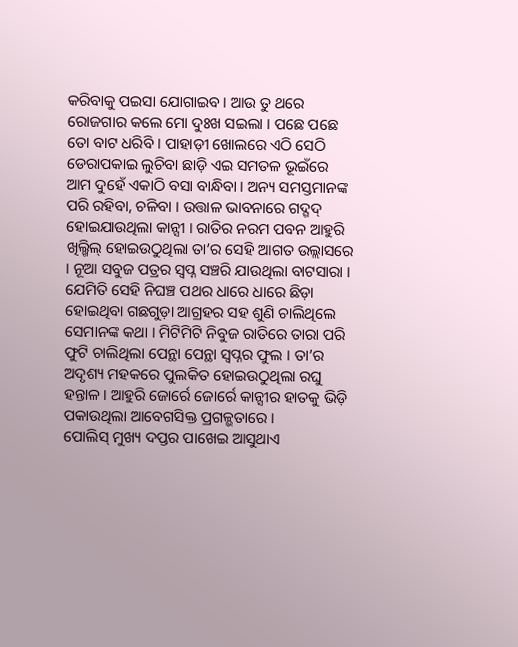କରିବାକୁ ପଇସା ଯୋଗାଇବ । ଆଉ ତୁ ଥରେ ରୋଜଗାର କଲେ ମୋ ଦୁଃଖ ସଇଲା । ପଛେ ପଛେ ତୋ ବାଟ ଧରିବି । ପାହାଡ଼ୀ ଖୋଲରେ ଏଠି ସେଠି ଡେରାପକାଇ ଲୁଚିବା ଛାଡ଼ି ଏଇ ସମତଳ ଭୂଇଁରେ ଆମ ଦୁହେଁ ଏକାଠି ବସା ବାନ୍ଧିବା । ଅନ୍ୟ ସମସ୍ତମାନଙ୍କ ପରି ରହିବା, ଚଳିବା । ଉତ୍ତାଳ ଭାବନାରେ ଗଦ୍ଗଦ୍ ହୋଇଯାଉଥିଲା କାନ୍ସୀ । ରାତିର ନରମ ପବନ ଆହୁରି ଖିଲ୍ଖିଲ୍ ହୋଇଉଠୁଥିଲା ତା’ର ସେହି ଆଗତ ଉଲ୍ଲାସରେ । ନୂଆ ସବୁଜ ପତ୍ରର ସ୍ୱପ୍ନ ସଞ୍ଚରି ଯାଉଥିଲା ବାଟସାରା । ଯେମିତି ସେହି ନିଘଞ୍ଚ ପଥର ଧାରେ ଧାରେ ଛିଡ଼ା ହୋଇଥିବା ଗଛଗୁଡ଼ା ଆଗ୍ରହର ସହ ଶୁଣି ଚାଲିଥିଲେ ସେମାନଙ୍କ କଥା । ମିଟିମିଟି ନିବୁଜ ରାତିରେ ତାରା ପରି ଫୁଟି ଚାଲିଥିଲା ପେନ୍ଥା ପେନ୍ଥା ସ୍ୱପ୍ନର ଫୁଲ । ତା’ର ଅଦୃଶ୍ୟ ମହକରେ ପୁଲକିତ ହୋଇଉଠୁଥିଲା ରଘୁ ହନ୍ତାଳ । ଆହୁରି ଜୋର୍ରେ ଜୋର୍ରେ କାନ୍ସୀର ହାତକୁ ଭିଡ଼ି ପକାଉଥିଲା ଆବେଗସିକ୍ତ ପ୍ରଗଳ୍ଭତାରେ ।
ପୋଲିସ୍ ମୁଖ୍ୟ ଦପ୍ତର ପାଖେଇ ଆସୁଥାଏ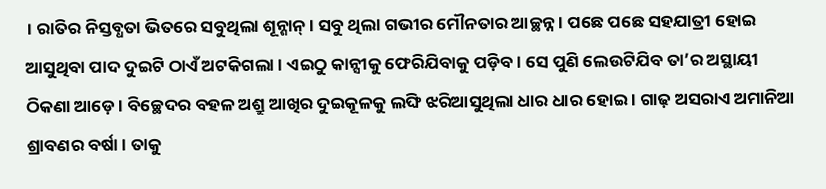। ରାତିର ନିସ୍ତବ୍ଧତା ଭିତରେ ସବୁଥିଲା ଶୂନ୍ଶାନ୍ । ସବୁ ଥିଲା ଗଭୀର ମୌନତାର ଆଚ୍ଛନ୍ନ । ପଛେ ପଛେ ସହଯାତ୍ରୀ ହୋଇ ଆସୁଥିବା ପାଦ ଦୁଇଟି ଠାଏଁ ଅଟକିଗଲା । ଏଇଠୁ କାନ୍ସୀକୁ ଫେରିଯିବାକୁ ପଡ଼ିବ । ସେ ପୁଣି ଲେଉଟିଯିବ ତା’ର ଅସ୍ଥାୟୀ ଠିକଣା ଆଡ଼େ । ବିଚ୍ଛେଦର ବହଳ ଅଶ୍ରୁ ଆଖିର ଦୁଇକୂଳକୁ ଲଙ୍ଘି ଝରିଆସୁଥିଲା ଧାର ଧାର ହୋଇ । ଗାଢ଼ ଅସରାଏ ଅମାନିଆ ଶ୍ରାବଣର ବର୍ଷା । ତାକୁ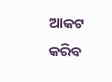ଆକଟ କରିବ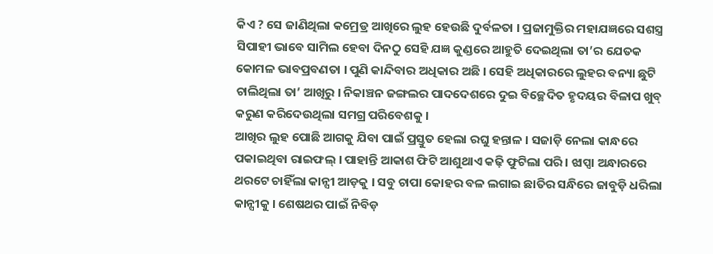କିଏ ? ସେ ଜାଣିଥିଲା କମ୍ରେଡ୍ର ଆଖିରେ ଲୁହ ହେଉଛି ଦୁର୍ବଳତା । ପ୍ରଜାମୁକ୍ତିର ମହାଯଜ୍ଞରେ ସଶସ୍ତ୍ର ସିପାହୀ ଭାବେ ସାମିଲ ହେବା ଦିନଠୁ ସେହି ଯଜ୍ଞ କୁଣ୍ଡରେ ଆହୁତି ଦେଇଥିଲା ତା’ର ଯେତକ କୋମଳ ଭାବପ୍ରବଣତା । ପୁଣି କାନ୍ଦିବାର ଅଧିକାର ଅଛି । ସେହି ଅଧିକାରରେ ଲୁହର ବନ୍ୟା ଛୁଟି ଚାଲିଥିଲା ତା’ ଆଖିରୁ । ନିକାଞ୍ଚନ ଜଙ୍ଗଲର ପାଦଦେଶରେ ଦୁଇ ବିଚ୍ଛେଦିତ ହୃଦୟର ବିଳାପ ଖୁବ୍ କରୁଣ କରିଦେଉଥିଲା ସମଗ୍ର ପରିବେଶକୁ ।
ଆଖିର ଲୁହ ପୋଛି ଆଗକୁ ଯିବା ପାଇଁ ପ୍ରସ୍ତୁତ ହେଲା ରଘୁ ହନ୍ତାଳ । ସଜାଡ଼ି ନେଲା କାନ୍ଧରେ ପକାଇଥିବା ରାଇଫଲ୍ । ପାହାନ୍ତି ଆକାଶ ଫିଟି ଆଶୁଥାଏ କଢ଼ି ଫୁଟିଲା ପରି । ଝାପ୍ସା ଅନ୍ଧାରରେ ଥରଟେ ଚାହିଁଲା କାନ୍ସୀ ଆଡ଼କୁ । ସବୁ ଚାପା କୋହର ବଳ ଲଗାଇ ଛାତିର ସନ୍ଧିରେ ଜାବୁଡ଼ି ଧରିଲା କାନ୍ସୀକୁ । ଶେଷଥର ପାଇଁ ନିବିଡ଼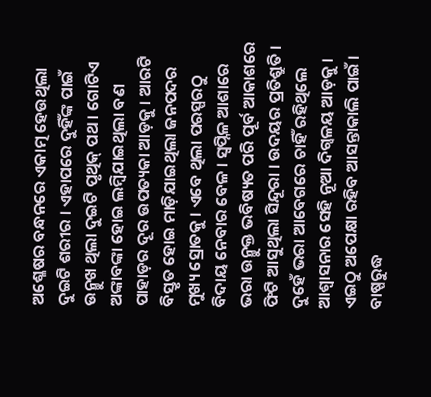ଅଶ୍ଳେଷର ବନ୍ଧନରେ ଏକାତ୍ମ ହେଉଥିଲା ଦୁଇଟି ଶରୀର । ଏହାପରେ ଦୁହିଁଙ୍କ ପାଇଁ ଉନ୍ମୁଖ ଥିଲା ଦୁଇଟି ପୃଥିକ୍ ପଥ । ଗୋଟିଏ ଅଙ୍କାବଙ୍କା ହୋଇ ଲମ୍ୱିଯାଇଥିଲା ବଣ ପାହାଡ଼ର ଦୂର ଉପତ୍ୟକା ଆଡ଼କୁ । ଆରଟି ବିସ୍ତୃତ ହୋଇ ମାଡ଼ିଯାଇଥିଲା ଜନପଦର ମୁଖ୍ୟ ସ୍ରୋତକୁ । ଏବେ ଥିଲା ପରସ୍ପରଠୁ ବିଦାୟ ନେବାର ବେଳ । ସ୍ୱପ୍ନିଳ ଆଶାରେ ଭରା ଉନ୍ମୁକ୍ତ ଭବିଷ୍ୟତ ପରି ପୂର୍ବ ଆକାଶରେ ଫିଟି ଆସୁଥିଲା ସିନ୍ଦୂରା । ଉଦୟର ପ୍ରତିଶ୍ରୁତି । ଦୁହେଁ ଭରା ଆବେଗରେ ଚାହିଁ ରହିଥିଲେ ଆଶ୍ୱାସନାର ସେହି ନୂଆ ଦିଗ୍ବଳୟ ଆଡ଼କୁ । ଏଇଠୁ ଅପେକ୍ଷା ରହିବ ଆସନ୍ତାକାଲି ପାଇଁ । ବାଷ୍ପରୁଦ୍ଧ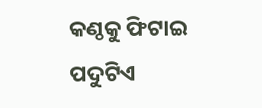କଣ୍ଠକୁ ଫିଟାଇ ପଦୁଟିଏ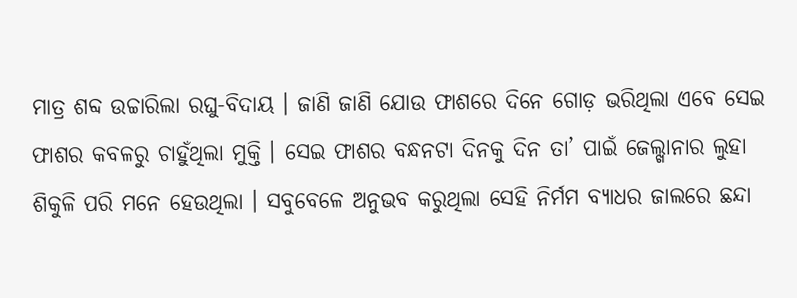ମାତ୍ର ଶବ୍ଦ ଉଚ୍ଚାରିଲା ରଘୁ-ବିଦାୟ । ଜାଣି ଜାଣି ଯୋଉ ଫାଶରେ ଦିନେ ଗୋଡ଼ ଭରିଥିଲା ଏବେ ସେଇ ଫାଶର କବଳରୁ ଚାହୁଁଥିଲା ମୁକ୍ତି । ସେଇ ଫାଶର ବନ୍ଧନଟା ଦିନକୁ ଦିନ ତା’ ପାଇଁ ଜେଲ୍ଖାନାର ଲୁହା ଶିକୁଳି ପରି ମନେ ହେଉଥିଲା । ସବୁବେଳେ ଅନୁଭବ କରୁଥିଲା ସେହି ନିର୍ମମ ବ୍ୟାଧର ଜାଲରେ ଛନ୍ଦା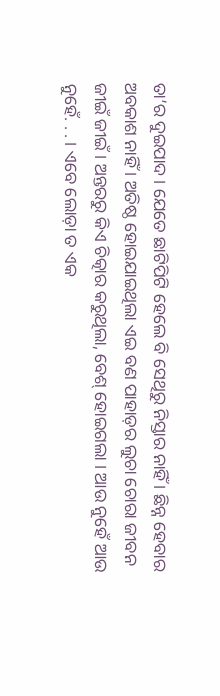ତା’ର ଦୁଇପାଦ । ଯେତେ ଛାଟିପିଟି ହେଲେ ବି ସେଥିରୁ ନିସ୍ତାର ନାହିଁ । ଛିନ୍ନ ହେବାର ଅବକାଶ ନାହିଁ । ଅତିଷ୍ଠ ହୋଇଯାଇଥିଲା ଏଇ ବଣ ପାହାଡ଼ର ଲୁଚା ଚୋରା ଜୀବନ ଜୀଇଁ ଜୀଇଁ । ଅନ୍ତରରୁ କିଏ ଚିତ୍କାର କରୁଥିଲା, ବେଶ୍ ହୋଇଗଲା । ଆଉ ନୁହେଁ ଆଉ ନୁହେଁ. . . । ଏବେ ଲୋଡ଼ା ତ ଏକ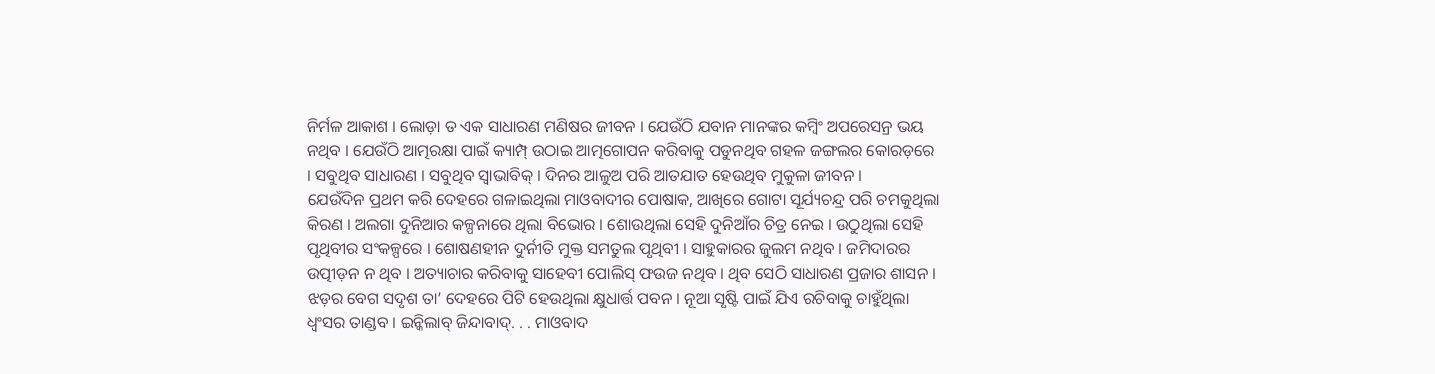ନିର୍ମଳ ଆକାଶ । ଲୋଡ଼ା ତ ଏକ ସାଧାରଣ ମଣିଷର ଜୀବନ । ଯେଉଁଠି ଯବାନ ମାନଙ୍କର କମ୍ୱିଂ ଅପରେସନ୍ର ଭୟ ନଥିବ । ଯେଉଁଠି ଆତ୍ମରକ୍ଷା ପାଇଁ କ୍ୟାମ୍ପ୍ ଉଠାଇ ଆତ୍ମଗୋପନ କରିବାକୁ ପଡୁନଥିବ ଗହଳ ଜଙ୍ଗଲର କୋରଡ଼ରେ । ସବୁଥିବ ସାଧାରଣ । ସବୁଥିବ ସ୍ୱାଭାବିକ୍ । ଦିନର ଆଳୁଅ ପରି ଆତଯାତ ହେଉଥିବ ମୁକୁଳା ଜୀବନ ।
ଯେଉଁଦିନ ପ୍ରଥମ କରି ଦେହରେ ଗଳାଇଥିଲା ମାଓବାଦୀର ପୋଷାକ, ଆଖିରେ ଗୋଟା ସୂର୍ଯ୍ୟଚନ୍ଦ୍ର ପରି ଚମକୁଥିଲା କିରଣ । ଅଲଗା ଦୁନିଆର କଳ୍ପନାରେ ଥିଲା ବିଭୋର । ଶୋଉଥିଲା ସେହି ଦୁନିଆଁର ଚିତ୍ର ନେଇ । ଉଠୁଥିଲା ସେହି ପୃଥିବୀର ସଂକଳ୍ପରେ । ଶୋଷଣହୀନ ଦୁର୍ନୀତି ମୁକ୍ତ ସମତୁଲ ପୃଥିବୀ । ସାହୁକାରର ଜୁଲମ ନଥିବ । ଜମିଦାରର ଉତ୍ପୀଡ଼ନ ନ ଥିବ । ଅତ୍ୟାଚାର କରିବାକୁ ସାହେବୀ ପୋଲିସ୍ ଫଉଜ ନଥିବ । ଥିବ ସେଠି ସାଧାରଣ ପ୍ରଜାର ଶାସନ । ଝଡ଼ର ବେଗ ସଦୃଶ ତା’ ଦେହରେ ପିଟି ହେଉଥିଲା କ୍ଷୁଧାର୍ତ୍ତ ପବନ । ନୂଆ ସୃଷ୍ଟି ପାଇଁ ଯିଏ ରଚିବାକୁ ଚାହୁଁଥିଲା ଧ୍ୱଂସର ତାଣ୍ଡବ । ଇନ୍କିଲାବ୍ ଜିନ୍ଦାବାଦ୍. . . ମାଓବାଦ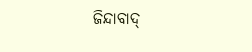ଜିନ୍ଦାବାଦ୍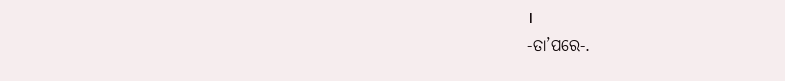।
-ତା’ପରେ-.